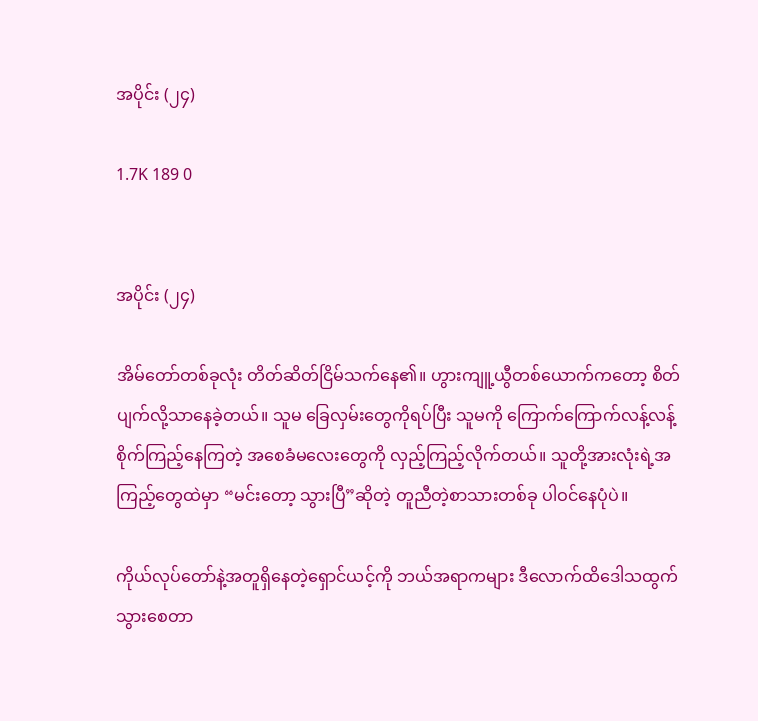အပိုင်း (၂၄)

1.7K 189 0


အပိုင်း (၂၄)

အိမ်တော်တစ်ခုလုံး တိတ်ဆိတ်ငြိမ်သက်နေ၏။ ဟွားကျူ့ယွီတစ်ယောက်ကတော့ စိတ်ပျက်လို့သာနေခဲ့တယ်။ သူမ ခြေလှမ်းတွေကိုရပ်ပြီး သူမကို ကြောက်ကြောက်လန့်လန့်စိုက်ကြည့်နေကြတဲ့ အစေခံမလေးတွေကို လှည့်ကြည့်လိုက်တယ်။ သူတို့အားလုံးရဲ့အကြည့်တွေထဲမှာ “မင်းတော့ သွားပြီ”ဆိုတဲ့ တူညီတဲ့စာသားတစ်ခု ပါဝင်နေပုံပဲ။

ကိုယ်လုပ်တော်နဲ့အတူရှိနေတဲ့ရှောင်ယင့်ကို ဘယ်အရာကများ ဒီလောက်ထိဒေါသထွက်သွားစေတာ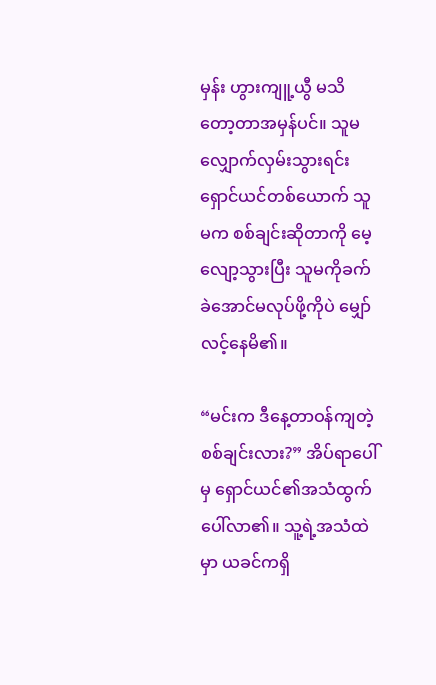မှန်း ဟွားကျူ့ယွီ မသိတော့တာအမှန်ပင်။ သူမ လျှောက်လှမ်းသွားရင်း ရှောင်ယင်တစ်ယောက် သူမက စစ်ချင်းဆိုတာကို မေ့လျော့သွားပြီး သူမကိုခက်ခဲအောင်မလုပ်ဖို့ကိုပဲ မျှော်လင့်နေမိ၏။

“မင်းက ဒီနေ့တာဝန်ကျတဲ့စစ်ချင်းလား?” အိပ်ရာပေါ်မှ ရှောင်ယင်၏အသံထွက်ပေါ်လာ၏။ သူ့ရဲ့အသံထဲမှာ ယခင်ကရှိ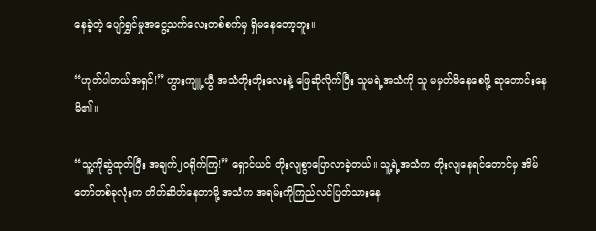နေခဲ့တဲ့ ပျော်ရွှင်မှုအငွေ့သက်လေးတစ်စက်မှ ရှိမနေတော့ဘူး။

“ဟုတ်ပါတယ်အရှင်!” ဟွားကျူ့ယွီ အသံတိုးတိုးလေးနဲ့ ဖြေဆိုလိုက်ပြီး သူမရဲ့အသံကို သူ မမှတ်မိနေစေဖို့ ဆုတောင်းနေမိ၏။

“သူ့ကိုဆွဲထုတ်ပြီး အချက်၂၀ရိုက်ကြ!” ရှောင်ယင် တိုးလျစွာပြောလာခဲ့တယ်။ သူ့ရဲ့အသံက တိုးလျနေရင်တောင်မှ အိမ်တော်တစ်ခုလုံးက တိတ်ဆိတ်နေတာမို့ အသံက အရမ်းကိုကြည်လင်ပြတ်သားနေ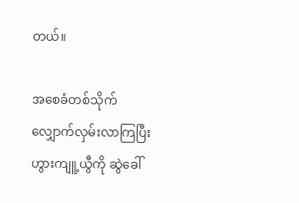တယ်။

အစေခံတစ်သိုက် လျှောက်လှမ်းလာကြပြီး ဟွားကျူ့ယွီကို ဆွဲခေါ်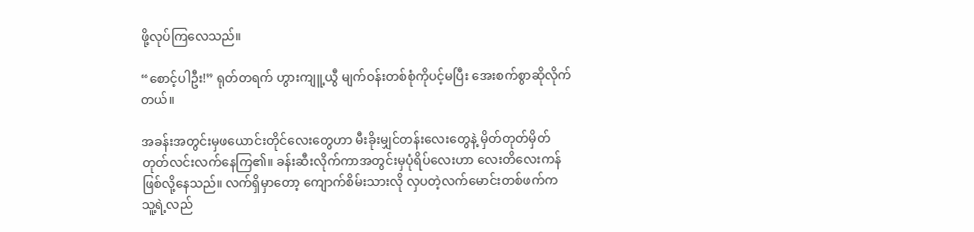ဖို့လုပ်ကြလေသည်။

“စောင့်ပါဦး!” ရုတ်တရက် ဟွားကျူ့ယွီ မျက်ဝန်းတစ်စုံကိုပင့်မပြီး အေးစက်စွာဆိုလိုက်တယ်။

အခန်းအတွင်းမှဖယောင်းတိုင်လေးတွေဟာ မီးခိုးမျှင်တန်းလေးတွေနဲ့ မှိတ်တုတ်မှိတ်တုတ်လင်းလက်နေကြ၏။ ခန်းဆီးလိုက်ကာအတွင်းမှပုံရိပ်လေးဟာ လေးတိလေးကန်ဖြစ်လို့နေသည်။ လက်ရှိမှာတော့ ကျောက်စိမ်းသားလို လှပတဲ့လက်မောင်းတစ်ဖက်က သူ့ရဲ့လည်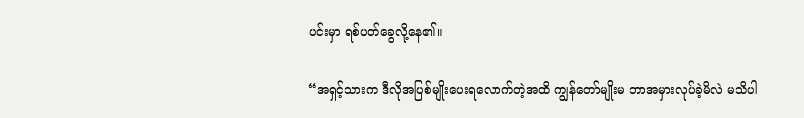ပင်းမှာ ရစ်ပတ်ခွေလို့နေ၏။

“အရှင့်သားက ဒီလိုအပြစ်မျိုးပေးရလောက်တဲ့အထိ ကျွန်တော်မျိုးမ ဘာအမှားလုပ်ခဲ့မိလဲ မသိပါ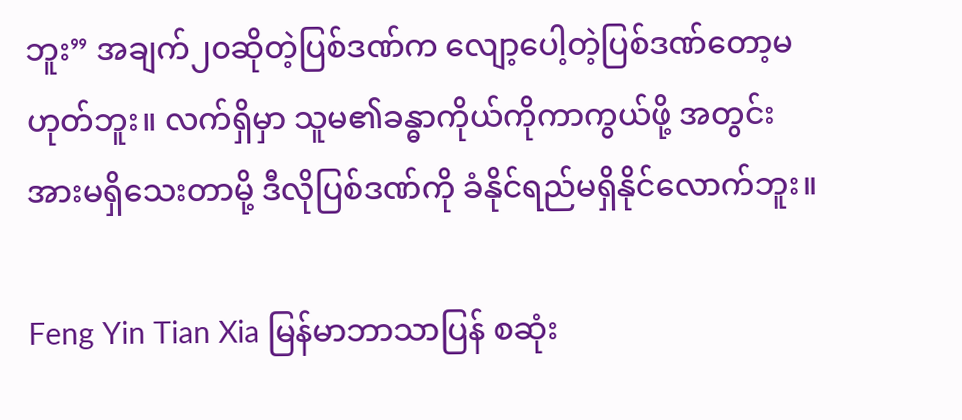ဘူး” အချက်၂၀ဆိုတဲ့ပြစ်ဒဏ်က လျော့ပေါ့တဲ့ပြစ်ဒဏ်တော့မဟုတ်ဘူး။ လက်ရှိမှာ သူမ၏ခန္ဓာကိုယ်ကိုကာကွယ်ဖို့ အတွင်းအားမရှိသေးတာမို့ ဒီလိုပြစ်ဒဏ်ကို ခံနိုင်ရည်မရှိနိုင်လောက်ဘူး။

Feng Yin Tian Xia မြန်မာဘာသာပြန် စဆုံး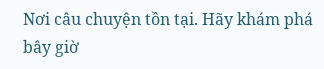Nơi câu chuyện tồn tại. Hãy khám phá bây giờ